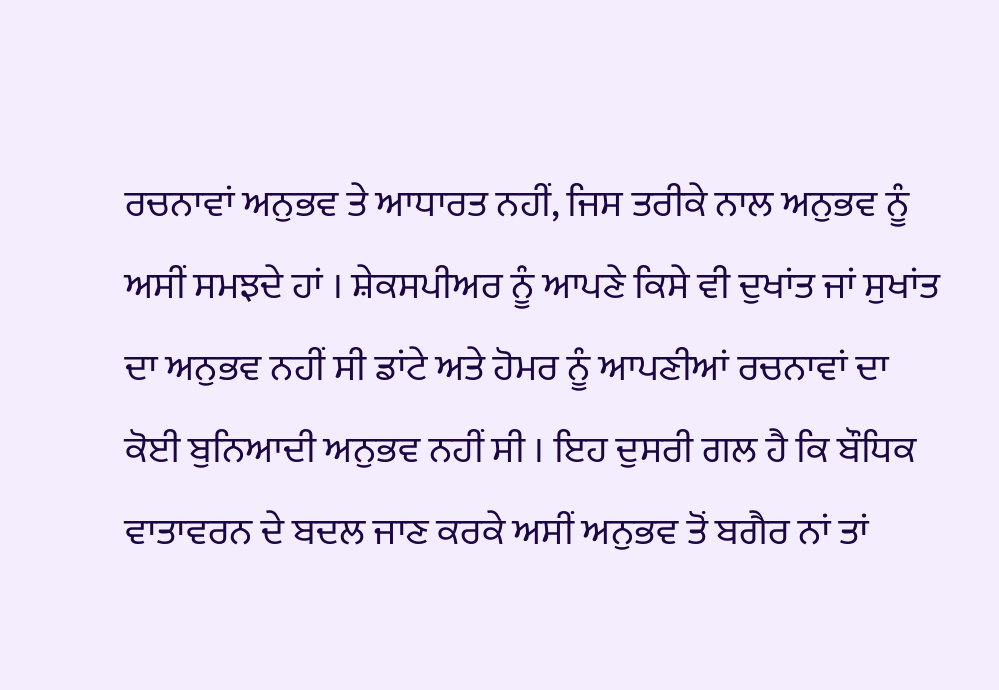ਰਚਨਾਵਾਂ ਅਨੁਭਵ ਤੇ ਆਧਾਰਤ ਨਹੀਂ, ਜਿਸ ਤਰੀਕੇ ਨਾਲ ਅਨੁਭਵ ਨੂੰ ਅਸੀਂ ਸਮਝਦੇ ਹਾਂ । ਸ਼ੇਕਸਪੀਅਰ ਨੂੰ ਆਪਣੇ ਕਿਸੇ ਵੀ ਦੁਖਾਂਤ ਜਾਂ ਸੁਖਾਂਤ ਦਾ ਅਨੁਭਵ ਨਹੀਂ ਸੀ ਡਾਂਟੇ ਅਤੇ ਹੋਮਰ ਨੂੰ ਆਪਣੀਆਂ ਰਚਨਾਵਾਂ ਦਾ ਕੋਈ ਬੁਨਿਆਦੀ ਅਨੁਭਵ ਨਹੀਂ ਸੀ । ਇਹ ਦੁਸਰੀ ਗਲ ਹੈ ਕਿ ਬੌਧਿਕ ਵਾਤਾਵਰਨ ਦੇ ਬਦਲ ਜਾਣ ਕਰਕੇ ਅਸੀਂ ਅਨੁਭਵ ਤੋਂ ਬਗੈਰ ਨਾਂ ਤਾਂ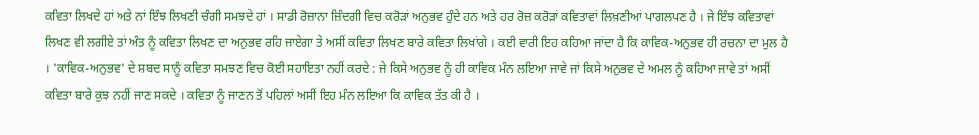ਕਵਿਤਾ ਲਿਖਦੇ ਹਾਂ ਅਤੇ ਨਾਂ ਇੰਝ ਲਿਖਣੀ ਚੰਗੀ ਸਮਝਦੇ ਹਾਂ । ਸਾਡੀ ਰੋਜ਼ਾਨਾ ਜ਼ਿੰਦਗੀ ਵਿਚ ਕਰੋੜਾਂ ਅਨੁਭਵ ਹੁੰਦੇ ਹਨ ਅਤੇ ਹਰ ਰੋਜ਼ ਕਰੋੜਾਂ ਕਵਿਤਾਵਾਂ ਲਿਖ਼ਣੀਆਂ ਪਾਗਲਪਣ ਹੈ । ਜੇ ਇੰਝ ਕਵਿਤਾਵਾਂ ਲਿਖਣ ਵੀ ਲਗੀਏ ਤਾਂ ਅੰਤ ਨੂੰ ਕਵਿਤਾ ਲਿਖਣ ਦਾ ਅਨੁਭਵ ਰਹਿ ਜਾਏਗਾ ਤੇ ਅਸੀਂ ਕਵਿਤਾ ਲਿਖਣ ਬਾਰੇ ਕਵਿਤਾ ਲਿਖਾਂਗੇ । ਕਈ ਵਾਰੀ ਇਹ ਕਹਿਆ ਜਾਂਦਾ ਹੈ ਕਿ ਕਾਵਿਕ-ਅਨੁਭਵ ਹੀ ਰਚਨਾ ਦਾ ਮੁਲ ਹੈ । 'ਕਾਵਿਕ-ਅਨੁਭਵ' ਦੇ ਸ਼ਬਦ ਸਾਨੂੰ ਕਵਿਤਾ ਸਮਝਣ ਵਿਚ ਕੋਈ ਸਹਾਇਤਾ ਨਹੀਂ ਕਰਦੇ : ਜੇ ਕਿਸੇ ਅਨੁਭਵ ਨੂੰ ਹੀ ਕਾਵਿਕ ਮੰਨ ਲਇਆ ਜਾਵੇ ਜਾਂ ਕਿਸੇ ਅਨੁਭਵ ਦੇ ਅਮਲ ਨੂੰ ਕਹਿਆ ਜਾਵੇ ਤਾਂ ਅਸੀਂ ਕਵਿਤਾ ਬਾਰੇ ਕੁਝ ਨਹੀਂ ਜਾਣ ਸਕਦੇ । ਕਵਿਤਾ ਨੂੰ ਜਾਣਨ ਤੋਂ ਪਹਿਲਾਂ ਅਸੀਂ ਇਹ ਮੰਨ ਲਇਆ ਕਿ ਕਾਵਿਕ ਤੱਤ ਕੀ ਹੈ ।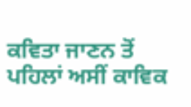ਕਵਿਤਾ ਜਾਣਨ ਤੋਂ ਪਹਿਲਾਂ ਅਸੀਂ ਕਾਵਿਕ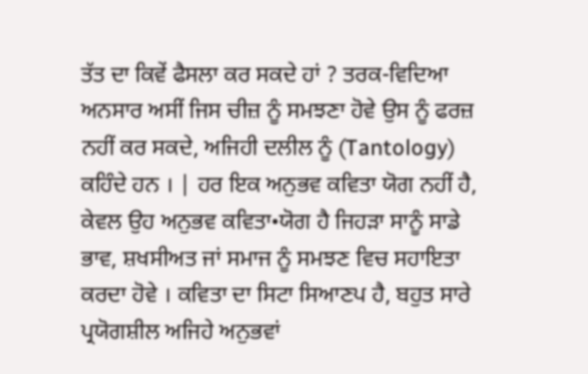ਤੱਤ ਦਾ ਕਿਵੇਂ ਫੈਸਲਾ ਕਰ ਸਕਦੇ ਹਾਂ ? ਤਰਕ-ਵਿਦਿਆ ਅਨਸਾਰ ਅਸੀਂ ਜਿਸ ਚੀਜ਼ ਨੂੰ ਸਮਝਣਾ ਹੋਵੇ ਉਸ ਨੂੰ ਫਰਜ਼ ਨਹੀਂ ਕਰ ਸਕਦੇ, ਅਜਿਹੀ ਦਲੀਲ ਨੂੰ (Tantology) ਕਹਿੰਦੇ ਹਨ । | ਹਰ ਇਕ ਅਨੁਭਵ ਕਵਿਤਾ ਯੋਗ ਨਹੀਂ ਹੈ, ਕੇਵਲ ਉਹ ਅਨੁਭਵ ਕਵਿਤਾ•ਯੋਗ ਹੈ ਜਿਹੜਾ ਸਾਨੂੰ ਸਾਡੇ ਭਾਵ, ਸ਼ਖਸੀਅਤ ਜਾਂ ਸਮਾਜ ਨੂੰ ਸਮਝਣ ਵਿਚ ਸਹਾਇਤਾ ਕਰਦਾ ਹੋਵੇ । ਕਵਿਤਾ ਦਾ ਸਿਟਾ ਸਿਆਣਪ ਹੈ, ਬਹੁਤ ਸਾਰੇ ਪ੍ਰਯੋਗਸ਼ੀਲ ਅਜਿਹੇ ਅਨੁਭਵਾਂ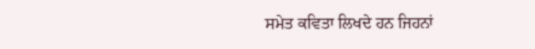ਸਮੇਤ ਕਵਿਤਾ ਲਿਖਦੇ ਹਨ ਜਿਹਨਾਂ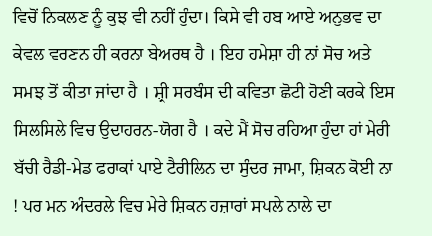ਵਿਚੋਂ ਨਿਕਲਣ ਨੂੰ ਕੁਝ ਵੀ ਨਹੀਂ ਹੁੰਦਾ। ਕਿਸੇ ਵੀ ਹਬ ਆਏ ਅਨੁਭਵ ਦਾ ਕੇਵਲ ਵਰਣਨ ਹੀ ਕਰਨਾ ਬੇਅਰਥ ਹੈ । ਇਹ ਹਮੇਸ਼ਾ ਹੀ ਨਾਂ ਸੋਚ ਅਤੇ ਸਮਝ ਤੋਂ ਕੀਤਾ ਜਾਂਦਾ ਹੈ । ਸ਼੍ਰੀ ਸਰਬੰਸ ਦੀ ਕਵਿਤਾ ਛੋਟੀ ਹੋਣੀ ਕਰਕੇ ਇਸ ਸਿਲਸਿਲੇ ਵਿਚ ਉਦਾਹਰਨ-ਯੋਗ ਹੈ । ਕਦੇ ਮੈਂ ਸੋਚ ਰਹਿਆ ਹੁੰਦਾ ਹਾਂ ਮੇਰੀ ਬੱਚੀ ਰੈਡੀ-ਮੇਡ ਫਰਾਕਾਂ ਪਾਏ ਟੈਰੀਲਿਨ ਦਾ ਸੁੰਦਰ ਜਾਮਾ, ਸ਼ਿਕਨ ਕੋਈ ਨਾ ! ਪਰ ਮਨ ਅੰਦਰਲੇ ਵਿਚ ਮੇਰੇ ਸ਼ਿਕਨ ਹਜ਼ਾਰਾਂ ਸਪਲੇ ਨਾਲੇ ਦਾ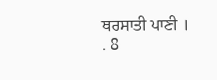ਥਰਸਾਤੀ ਪਾਣੀ । . 8